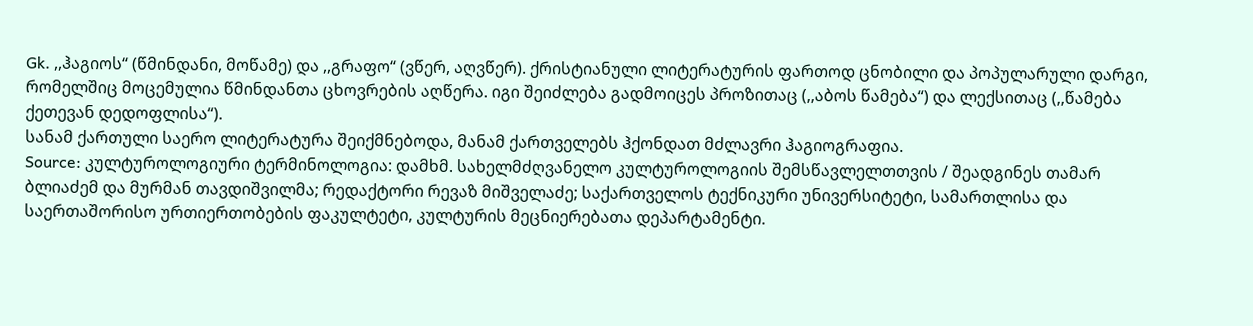Gk. ,,ჰაგიოს“ (წმინდანი, მოწამე) და ,,გრაფო“ (ვწერ, აღვწერ). ქრისტიანული ლიტერატურის ფართოდ ცნობილი და პოპულარული დარგი, რომელშიც მოცემულია წმინდანთა ცხოვრების აღწერა. იგი შეიძლება გადმოიცეს პროზითაც (,,აბოს წამება“) და ლექსითაც (,,წამება ქეთევან დედოფლისა“).
სანამ ქართული საერო ლიტერატურა შეიქმნებოდა, მანამ ქართველებს ჰქონდათ მძლავრი ჰაგიოგრაფია.
Source: კულტუროლოგიური ტერმინოლოგია: დამხმ. სახელმძღვანელო კულტუროლოგიის შემსწავლელთთვის / შეადგინეს თამარ ბლიაძემ და მურმან თავდიშვილმა; რედაქტორი რევაზ მიშველაძე; საქართველოს ტექნიკური უნივერსიტეტი, სამართლისა და საერთაშორისო ურთიერთობების ფაკულტეტი, კულტურის მეცნიერებათა დეპარტამენტი.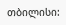თბილისი: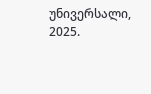უნივერსალი, 2025.